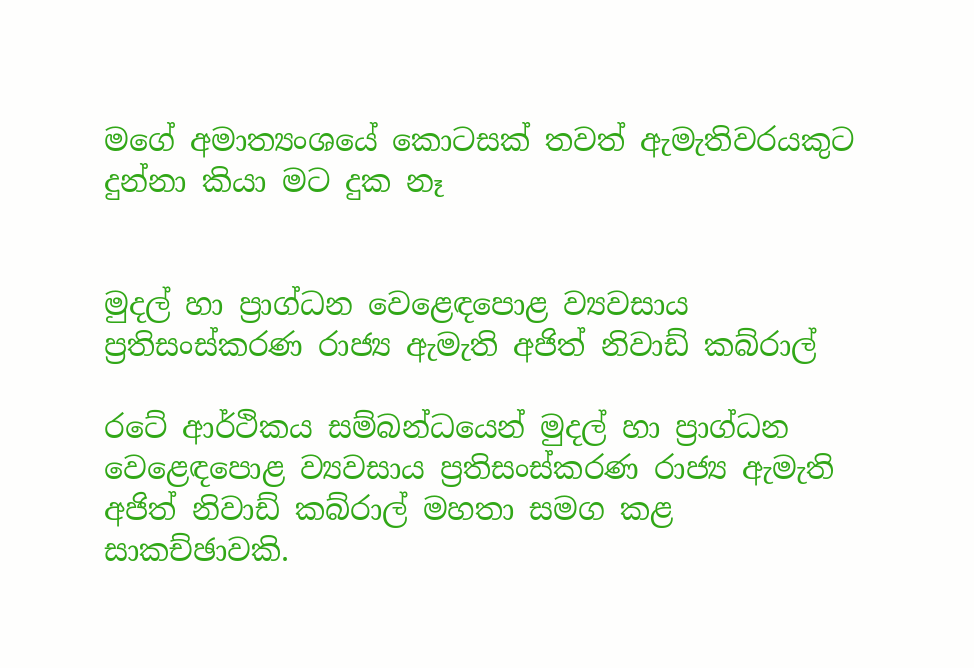මගේ අමාත්‍යංශයේ කොටසක් තවත් ඇමැතිවරයකුට දුන්නා කියා මට දුක නෑ


මුදල් හා ප්‍රාග්ධන වෙළෙඳපොළ ව්‍යවසාය ප්‍රතිසංස්කරණ රාජ්‍ය ඇමැති අජිත් නිවාඩ් කබ්රාල්

රටේ ආර්ථිකය සම්බන්ධයෙන් මුදල් හා ප්‍රාග්ධන වෙළෙඳපොළ ව්‍යවසාය ප්‍රතිසංස්කරණ රාජ්‍ය ඇමැති අජිත් නිවාඩ් කබ්රාල් මහතා සමග කළ සාකච්ඡාවකි.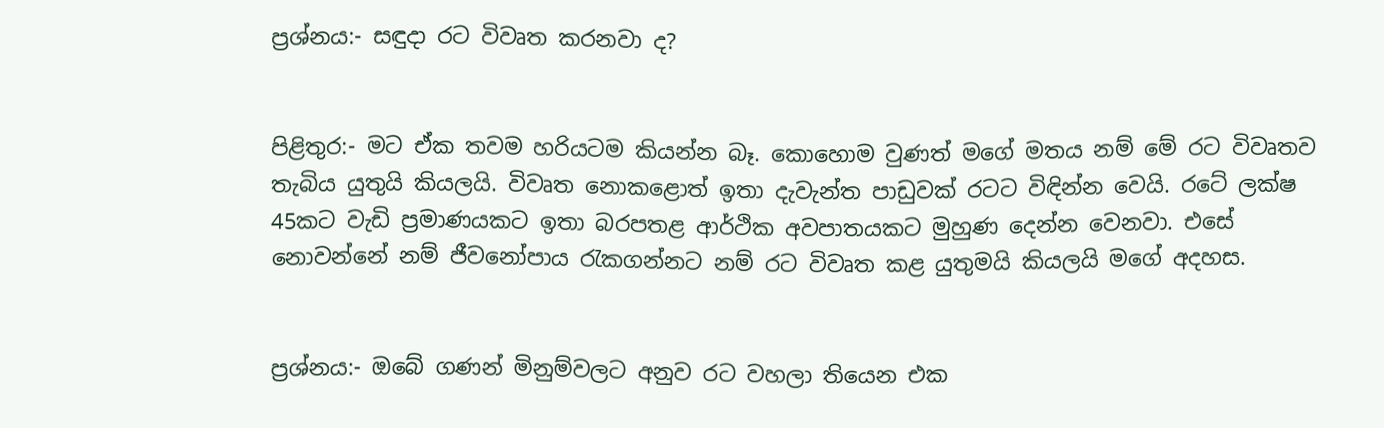ප්‍රශ්නය:- සඳුදා රට විවෘත කරනවා ද?


පිළිතුර:- මට ඒක තවම හරියටම කියන්න බෑ. කොහොම වුණත් මගේ මතය නම් මේ රට විවෘතව තැබිය යුතුයි කියලයි. විවෘත නොකළොත් ඉතා දැවැන්ත පාඩුවක් රටට විඳින්න වෙයි. රටේ ලක්ෂ 45කට වැඩි ප්‍රමාණයකට ඉතා බරපතළ ආර්ථික අවපාතයකට මුහුණ දෙන්න වෙනවා. එසේ නොවන්නේ නම් ජීවනෝපාය රැකගන්නට නම් රට විවෘත කළ යුතුමයි කියලයි මගේ අදහස.


ප්‍රශ්නය:- ඔබේ ගණන් මිනුම්වලට අනුව රට වහලා තියෙන එක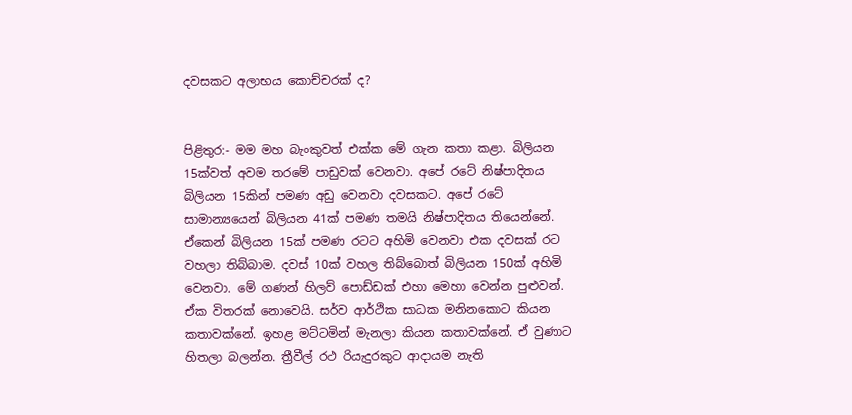දවසකට අලාභය කොච්චරක් ද?


පිළිතුර:- මම මහ බැංකුවත් එක්ක මේ ගැන කතා කළා. බිලියන 15ක්වත් අවම තරමේ පාඩුවක් වෙනවා. අපේ රටේ නිෂ්පාදිතය බිලියන 15කින් පමණ අඩු වෙනවා දවසකට. අපේ රටේ සාමාන්‍යයෙන් බිලියන 41ක් පමණ තමයි නිෂ්පාදිතය තියෙන්නේ. ඒකෙන් බිලියන 15ක් පමණ රටට අහිමි වෙනවා එක දවසක් රට වහලා තිබ්බාම. දවස් 10ක් වහල තිබ්බොත් බිලියන 150ක් අහිමි වෙනවා. මේ ගණන් හිලව් පොඩ්ඩක් එහා මෙහා වෙන්න පුළුවන්. ඒක විතරක් නොවෙයි. සර්ව ආර්ථික සාධක මනිනකොට කියන කතාවක්නේ. ඉහළ මට්ටමින් මැනලා කියන කතාවක්නේ. ඒ වුණාට හිතලා බලන්න. ත්‍රීවීල් රථ රියැදුරකුට ආදායම නැති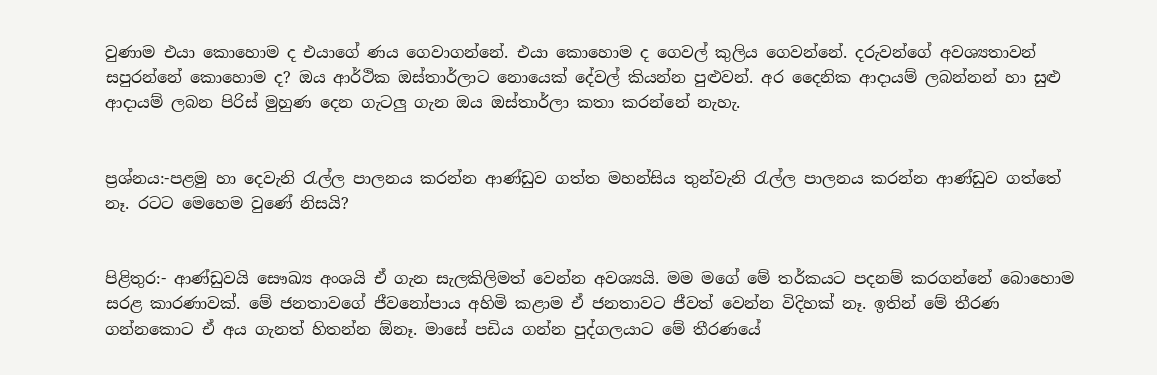වුණාම එයා කොහොම ද එයාගේ ණය ගෙවාගන්නේ. එයා කොහොම ද ගෙවල් කුලිය ගෙවන්නේ. දරුවන්ගේ අවශ්‍යතාවන් සපුරන්නේ කොහොම ද? ඔය ආර්ථික ඔස්තාර්ලාට නොයෙක් දේවල් කියන්න පුළුවන්. අර දෛනික ආදායම් ලබන්නන් හා සුළු ආදායම් ලබන පිරිස් මුහුණ දෙන ගැටලු ගැන ඔය ඔස්තාර්ලා කතා කරන්නේ නැහැ.


ප්‍රශ්නය:-පළමු හා දෙවැනි රැල්ල පාලනය කරන්න ආණ්ඩුව ගත්ත මහන්සිය තුන්වැනි රැල්ල පාලනය කරන්න ආණ්‍ඩුව ගත්තේ නෑ. රටට මෙහෙම වුණේ නිසයි?


පිළිතුර:- ආණ්ඩුවයි සෞඛ්‍ය අංශයි ඒ ගැන සැලකිලිමත් වෙන්න අවශ්‍යයි. මම මගේ මේ තර්කයට පදනම් කරගන්නේ බොහොම සරළ කාරණාවක්. මේ ජනතාවගේ ජීවනෝපාය අහිමි කළාම ඒ ජනතාවට ජීවත් වෙන්න විදිහක් නෑ. ඉතින් මේ තීරණ ගන්නකොට ඒ අය ගැනත් හිතන්න ඕනෑ. මාසේ පඩිය ගන්න පුද්ගලයාට මේ තීරණයේ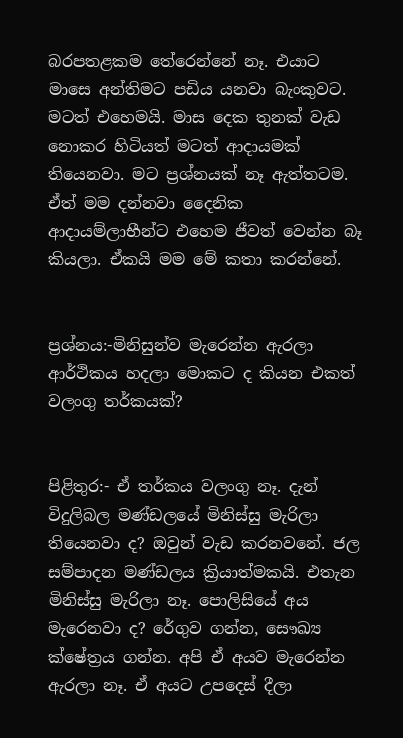බරපතළකම තේරෙන්නේ නෑ. එයාට මාසෙ අන්තිමට පඩිය යනවා බැංකුවට. මටත් එහෙමයි. මාස දෙක තුනක් වැඩ නොකර හිටියත් මටත් ආදායමක් තියෙනවා. මට ප්‍රශ්නයක් නෑ ඇත්තටම. ඒත් මම දන්නවා දෛනික ආදායම්ලාභීන්ට එහෙම ජීවත් වෙන්න බෑ කියලා. ඒකයි මම මේ කතා කරන්නේ.


ප්‍රශ්නය:-මිනිසුන්ව මැරෙන්න ඇරලා ආර්ථිකය හදලා මොකට ද කියන එකත් වලංගු තර්කයක්?


පිළිතුර:- ඒ තර්කය වලංගු නෑ. දැන් විදුලිබල මණ්ඩලයේ මිනිස්සු මැරිලා තියෙනවා ද? ඔවුන් වැඩ කරනවනේ. ජල සම්පාදන මණ්‍ඩලය ක්‍රියාත්මකයි. එතැන මිනිස්සු මැරිලා නෑ. පොලිසියේ අය මැරෙනවා ද? රේගුව ගන්න, සෞඛ්‍ය ක්ෂේත්‍රය ගන්න. අපි ඒ අයව මැරෙන්න ඇරලා නෑ. ඒ අයට උපදෙස් දීලා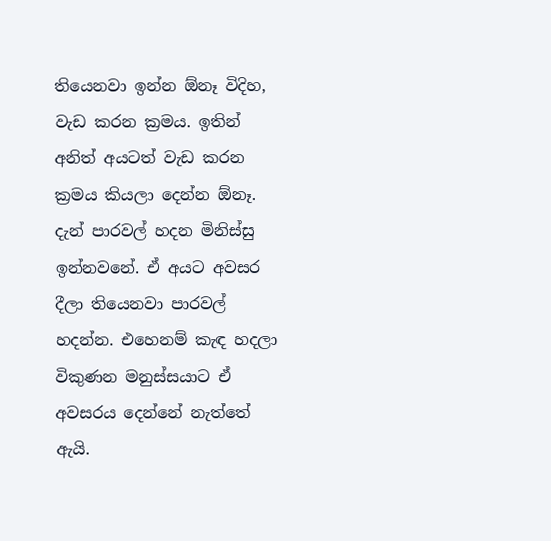තියෙනවා ඉන්න ඕනෑ විදිහ, වැඩ කරන ක්‍රමය. ඉතින් අනිත් අයටත් වැඩ කරන ක්‍රමය කියලා දෙන්න ඕනෑ. දැන් පාරවල් හදන මිනිස්සු ඉන්නවනේ. ඒ අයට අවසර දීලා තියෙනවා පාරවල් හදන්න. එහෙනම් කැඳ හදලා විකුණන මනුස්සයාට ඒ අවසරය දෙන්නේ නැත්තේ ඇයි.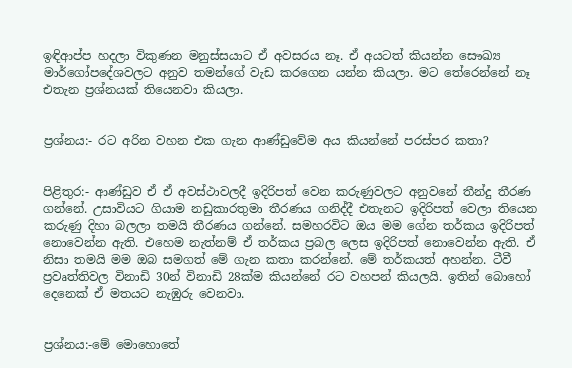ඉඳිආප්ප හදලා විකුණන මනුස්සයාට ඒ අවසරය නෑ. ඒ අයටත් කියන්න සෞඛ්‍ය මාර්ගෝපදේශවලට අනුව තමන්ගේ වැඩ කරගෙන යන්න කියලා. මට තේරෙන්නේ නෑ එතැන ප්‍රශ්නයක් තියෙනවා කියලා.


ප්‍රශ්නය:- රට අරින වහන එක ගැන ආණ්‍ඩුවේම අය කියන්නේ පරස්පර කතා?


පිළිතුර:- ආණ්ඩුව ඒ ඒ අවස්ථාවලදී ඉදිරිපත් වෙන කරුණුවලට අනුවනේ තීන්දු තීරණ ගන්නේ. උසාවියට ගියාම නඩුකාරතුමා තීරණය ගනිද්දී එතැනට ඉදිරිපත් වෙලා තියෙන කරුණු දිහා බලලා තමයි තීරණය ගන්නේ. සමහරවිට ඔය මම ගේන තර්කය ඉදිරිපත් නොවෙන්න ඇති. එහෙම නැත්නම් ඒ තර්කය ප්‍රබල ලෙස ඉදිරිපත් නොවෙන්න ඇති. ඒ නිසා තමයි මම ඔබ සමගත් මේ ගැන කතා කරන්නේ. මේ තර්කයත් අහන්න. ටීවී ප්‍රවෘත්තිවල විනාඩි 30න් විනාඩි 28ක්ම කියන්නේ රට වහපන් කියලයි. ඉතින් බොහෝ දෙනෙක් ඒ මතයට නැඹුරු වෙනවා.


ප්‍රශ්නය:-මේ මොහොතේ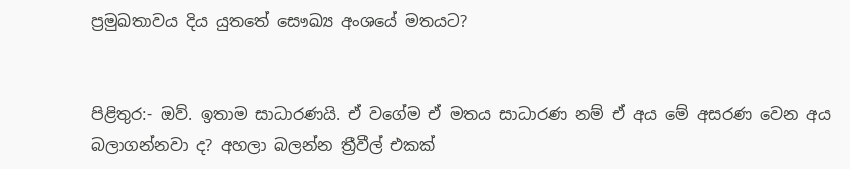ප්‍රමුඛතාවය දිය යුතතේ සෞඛ්‍ය අංශයේ මතයට?


පිළිතුර:- ඔව්. ඉතාම සාධාරණයි. ඒ වගේම ඒ මතය සාධාරණ නම් ඒ අය මේ අසරණ වෙන අය බලාගන්නවා ද? අහලා බලන්න ත්‍රීවීල් එකක්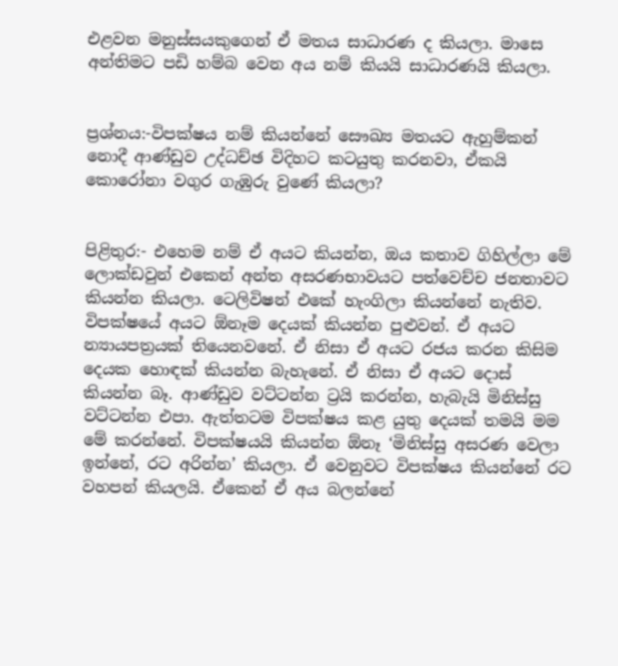එළවන මනුස්සයකුගෙන් ඒ මතය සාධාරණ ද කියලා. මාසෙ අන්තිමට පඩි හම්බ වෙන අය නම් කියයි සාධාරණයි කියලා.


ප්‍රශ්නය:-විපක්ෂය නම් කියන්නේ සෞඛ්‍ය මතයට ඇහුම්කන් නොදී ආණ්ඩුව උද්ධච්ඡ විදිහට කටයුතු කරනවා, ඒකයි කොරෝනා වගුර ගැඹුරු වුණේ කියලා?


පිළිතුර:- එහෙම නම් ඒ අයට කියන්න, ඔය කතාව ගිහිල්ලා මේ ලොක්ඩවුන් එකෙන් අන්ත අසරණභාවයට පත්වෙච්ච ජනතාවට කියන්න කියලා. ටෙලිවිෂන් එකේ හැංගිලා කියන්නේ නැතිව. විපක්ෂයේ අයට ඕනෑම දෙයක් කියන්න පුළුවන්. ඒ අයට න්‍යායපත්‍රයක් තියෙනවනේ. ඒ නිසා ඒ අයට රජය කරන කිසිම දෙයක හොඳක් කියන්න බැහැනේ. ඒ නිසා ඒ අයට දොස් කියන්න බෑ. ආණ්ඩුව වට්ටන්න ට්‍රයි කරන්න, හැබැයි මිනිස්සු වට්ටන්න එපා. ඇත්තටම විපක්ෂය කළ යුතු දෙයක් තමයි මම මේ කරන්නේ. විපක්ෂයයි කියන්න ඕනෑ ‘මිනිස්සු අසරණ වෙලා ඉන්නේ, රට අරින්න’ කියලා. ඒ වෙනුවට විපක්ෂය කියන්නේ රට වහපන් කියලයි. ඒකෙන් ඒ අය බලන්නේ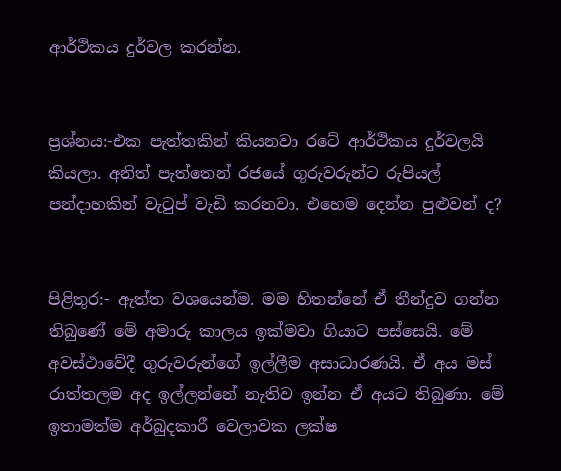ආර්ථිකය දුර්වල කරන්න.


ප්‍රශ්නය:-එක පැත්තකින් කියනවා රටේ ආර්ථිකය දුර්වලයි කියලා. අනිත් පැත්තෙන් රජයේ ගුරුවරුන්ට රුපියල් පන්දාහකින් වැටුප් වැඩි කරනවා. එහෙම දෙන්න පුළුවන් ද?


පිළිතුර:- ඇත්ත වශයෙන්ම. මම හිතන්නේ ඒ තීන්දුව ගන්න තිබුණේ මේ අමාරු කාලය ඉක්මවා ගියාට පස්සෙයි. මේ අවස්ථාවේදී ගුරුවරුන්ගේ ඉල්ලීම අසාධාරණයි. ඒ අය මස් රාත්තලම අද ඉල්ලන්නේ නැතිව ඉන්න ඒ අයට තිබුණා. මේ ඉතාමත්ම අර්බුදකාරී වෙලාවක ලක්ෂ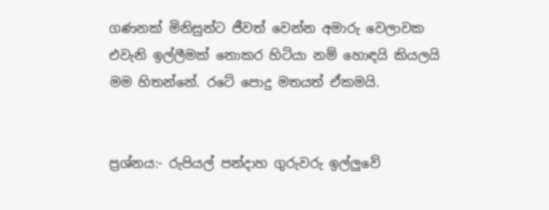ගණනක් මිනිසුන්ට ජීවත් වෙන්න අමාරු වෙලාවක එවැනි ඉල්ලීමක් නොකර හිටියා නම් හොඳයි කියලයි මම හිතන්නේ. රටේ පොදු මතයත් ඒකමයි.


ප්‍රශ්නය:- රුපියල් පන්දාහ ගුරුවරු ඉල්ලුවේ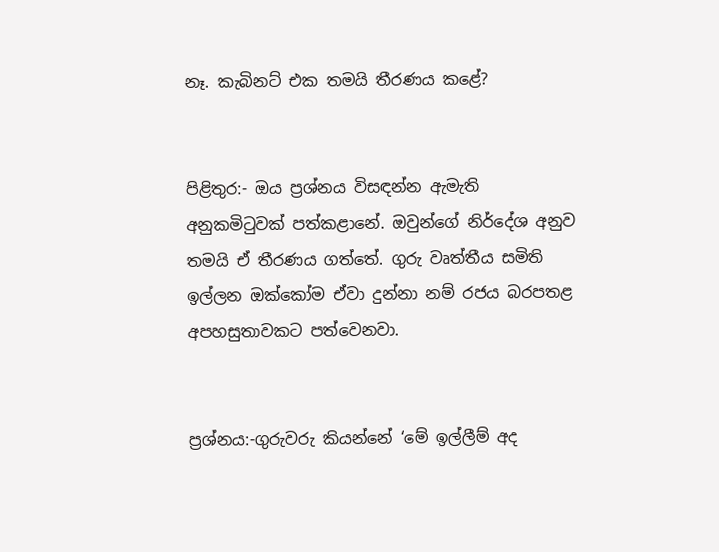නෑ. කැබිනට් එක තමයි තීරණය කළේ?


පිළිතුර:- ඔය ප්‍රශ්නය විසඳන්න ඇමැති අනුකමිටුවක් පත්කළානේ. ඔවුන්ගේ නිර්දේශ අනුව තමයි ඒ තීරණය ගත්තේ. ගුරු වෘත්තීය සමිති ඉල්ලන ඔක්කෝම ඒවා දුන්නා නම් රජය බරපතළ අපහසුතාවකට පත්වෙනවා.


ප්‍රශ්නය:-ගුරුවරු කියන්නේ ‘මේ ඉල්ලීම් අද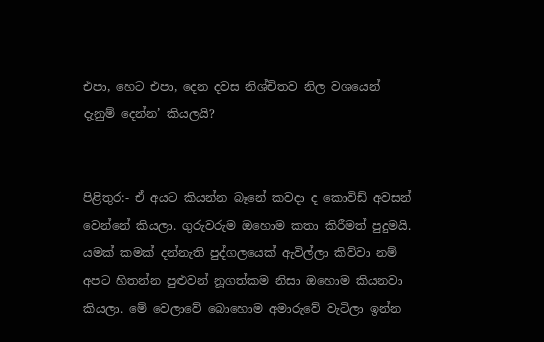එපා, හෙට එපා, දෙන දවස නිශ්චිතව නිල වශයෙන් දැනුම් දෙන්න’ කියලයි?


පිළිතුර:- ඒ අයට කියන්න බෑනේ කවදා ද කොවිඩ් අවසන් වෙන්නේ කියලා. ගුරුවරුම ඔහොම කතා කිරීමත් පුදුමයි. යමක් කමක් දන්නැති පුද්ගලයෙක් ඇවිල්ලා කිව්වා නම් අපට හිතන්න පුළුවන් නූගත්කම නිසා ඔහොම කියනවා කියලා. මේ වෙලාවේ බොහොම අමාරුවේ වැටිලා ඉන්න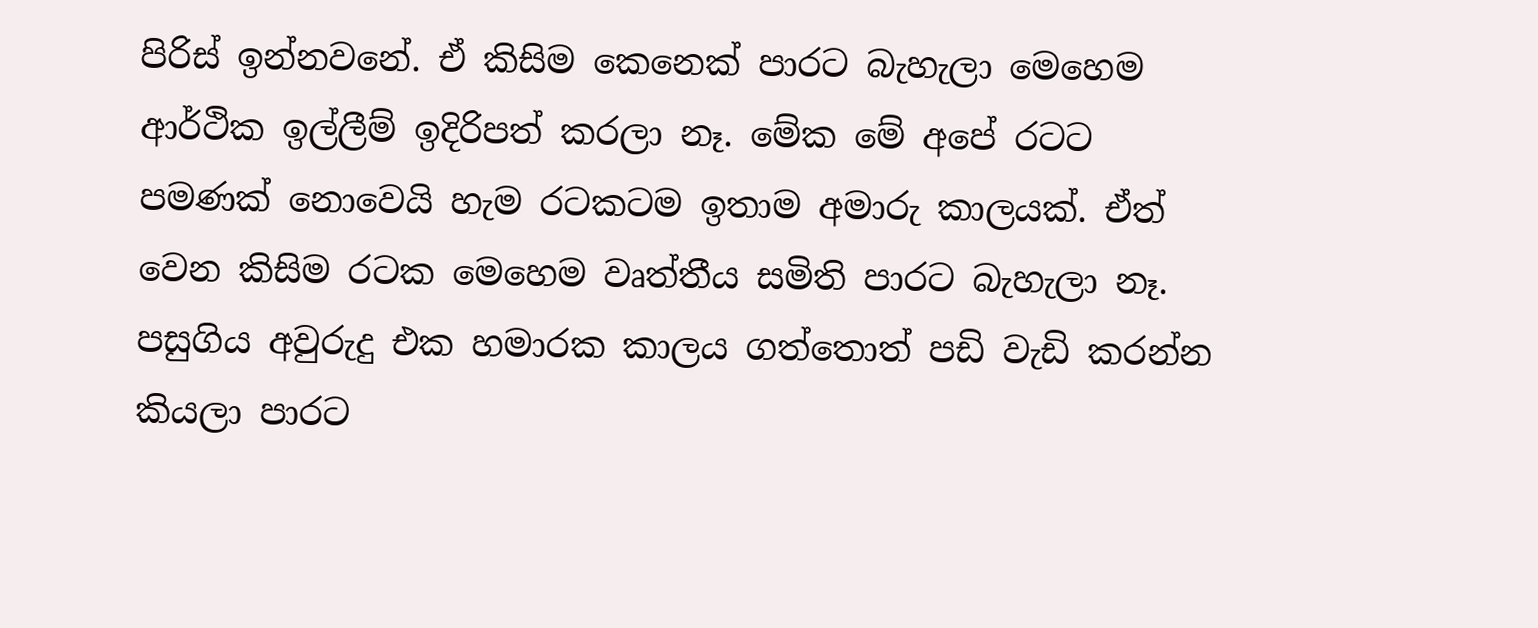පිරිස් ඉන්නවනේ. ඒ කිසිම කෙනෙක් පාරට බැහැලා මෙහෙම ආර්ථික ඉල්ලීම් ඉදිරිපත් කරලා නෑ. මේක මේ අපේ රටට පමණක් නොවෙයි හැම රටකටම ඉතාම අමාරු කාලයක්. ඒත් වෙන කිසිම රටක මෙහෙම වෘත්තීය සමිති පාරට බැහැලා නෑ. පසුගිය අවුරුදු එක හමාරක කාලය ගත්තොත් පඩි වැඩි කරන්න කියලා පාරට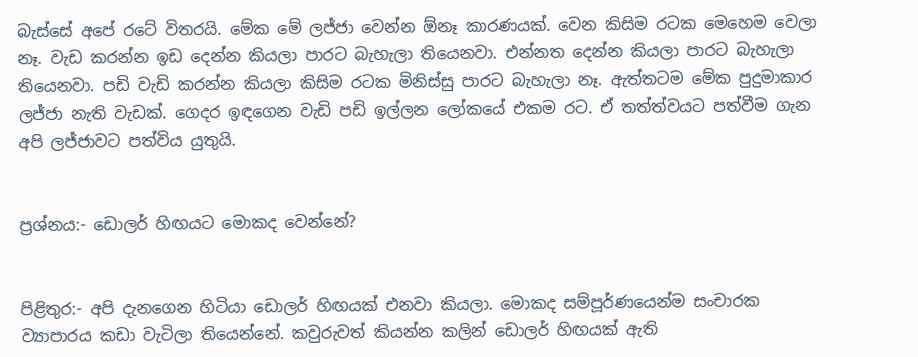බැස්සේ අපේ රටේ විතරයි. මේක මේ ලජ්ජා වෙන්න ඕනෑ කාරණයක්. වෙන කිසිම රටක මෙහෙම වෙලා නෑ. වැඩ කරන්න ඉඩ දෙන්න කියලා පාරට බැහැලා තියෙනවා. එන්නත දෙන්න කියලා පාරට බැහැලා තියෙනවා. පඩි වැඩි කරන්න කියලා කිසිම රටක මිනිස්සු පාරට බැහැලා නෑ. ඇත්තටම මේක පුදුමාකාර ලජ්ජා නැති වැඩක්. ගෙදර ඉඳගෙන වැඩි පඩි ඉල්ලන ලෝකයේ එකම රට. ඒ තත්ත්වයට පත්වීම ගැන අපි ලජ්ජාවට පත්විය යුතුයි.


ප්‍රශ්නය:- ඩොලර් හිඟයට මොකද වෙන්නේ?


පිළිතුර:- අපි දැනගෙන හිටියා ඩොලර් හිඟයක් එනවා කියලා. මොකද සම්පූර්ණයෙන්ම සංචාරක ව්‍යාපාරය කඩා වැටිලා තියෙන්නේ. කවුරුවත් කියන්න කලින් ඩොලර් හිඟයක් ඇති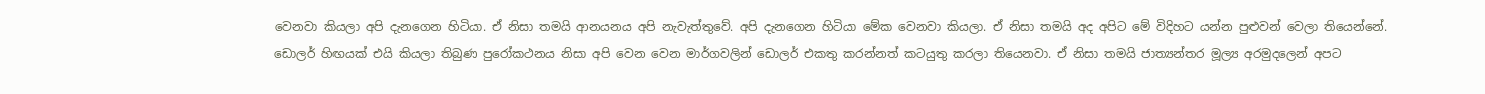වෙනවා කියලා අපි දැනගෙන හිටියා. ඒ නිසා තමයි ආනයනය අපි නැවැත්තුවේ. අපි දැනගෙන හිටියා මේක වෙනවා කියලා. ඒ නිසා තමයි අද අපිට මේ විදිහට යන්න පුළුවන් වෙලා තියෙන්නේ. ඩොලර් හිඟයක් එයි කියලා තිබුණ පුරෝකථනය නිසා අපි වෙන වෙන මාර්ගවලින් ඩොලර් එකතු කරන්නත් කටයුතු කරලා තියෙනවා. ඒ නිසා තමයි ජාත්‍යන්තර මූල්‍ය අරමුදලෙන් අපට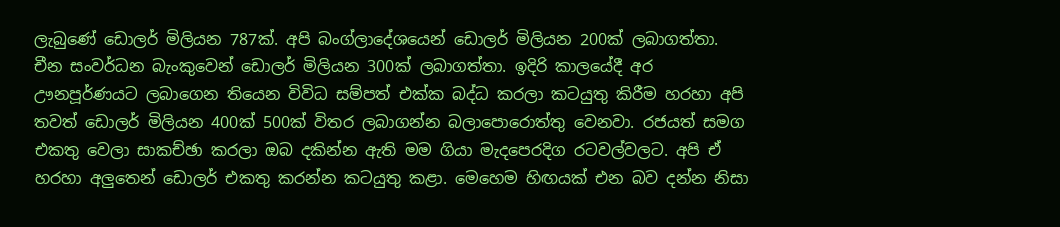ලැබුණේ ඩොලර් මිලියන 787ක්. අපි බංග්ලාදේශයෙන් ඩොලර් මිලියන 200ක් ලබාගත්තා. චීන සංවර්ධන බැංකුවෙන් ඩොලර් මිලියන 300ක් ලබාගත්තා. ඉදිරි කාලයේදී අර ඌනපූර්ණයට ලබාගෙන තියෙන විවිධ සම්පත් එක්ක බද්ධ කරලා කටයුතු කිරීම හරහා අපි තවත් ඩොලර් මිලියන 400ක් 500ක් විතර ලබාගන්න බලාපොරොත්තු වෙනවා. රජයත් සමග එකතු වෙලා සාකච්ඡා කරලා ඔබ දකින්න ඇති මම ගියා මැදපෙරදිග රටවල්වලට. අපි ඒ හරහා අලුතෙන් ඩොලර් එකතු කරන්න කටයුතු කළා. මෙහෙම හිඟයක් එන බව දන්න නිසා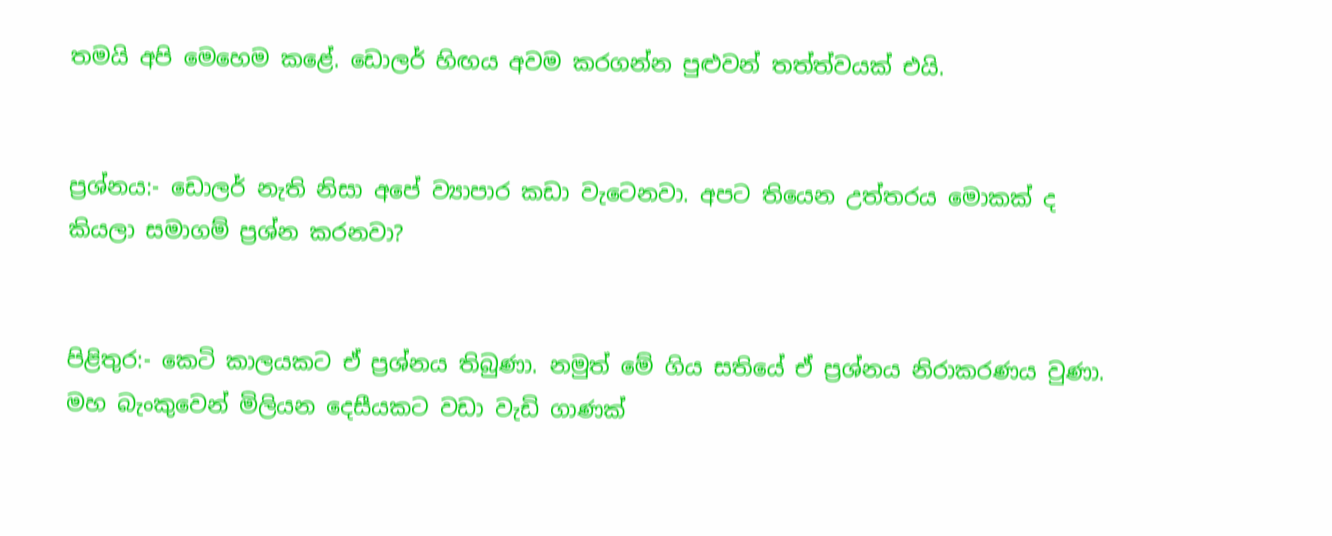තමයි අපි මෙහෙම කළේ. ඩොලර් හිඟය අවම කරගන්න පුළුවන් තත්ත්වයක් එයි.


ප්‍රශ්නය:- ඩොලර් නැති නිසා අපේ ව්‍යාපාර කඩා වැටෙනවා. අපට තියෙන උත්තරය මොකක් ද කියලා සමාගම් ප්‍රශ්න කරනවා?


පිළිතුර:- කෙටි කාලයකට ඒ ප්‍රශ්නය තිබුණා. නමුත් මේ ගිය සතියේ ඒ ප්‍රශ්නය නිරාකරණය වුණා. මහ බැංකුවෙන් මිලියන දෙසීයකට වඩා වැඩි ගාණක්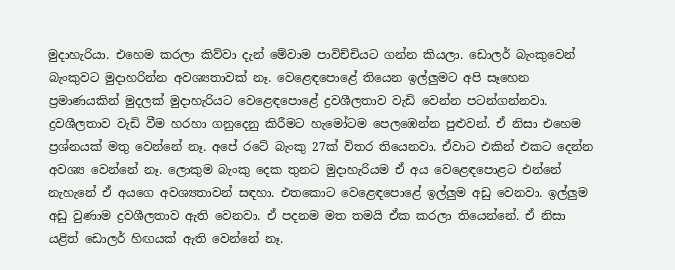මුදාහැරියා. එහෙම කරලා කිව්වා දැන් මේවාම පාවිච්චියට ගන්න කියලා. ඩොලර් බැංකුවෙන් බැංකුවට මුදාහරින්න අවශ්‍යතාවක් නෑ. වෙළෙඳපොළේ තියෙන ඉල්ලුමට අපි සෑහෙන ප්‍රමාණයකින් මුදලක් මුදාහැරියට වෙළෙඳපොළේ ද්‍රවශීලතාව වැඩි වෙන්න පටන්ගන්නවා. ද්‍රවශීලතාව වැඩි වීම හරහා ගනුදෙනු කිරීමට හැමෝටම පෙලඹෙන්න පුළුවන්. ඒ නිසා එහෙම ප්‍රශ්නයක් මතු වෙන්නේ නෑ. අපේ රටේ බැංකු 27ක් විතර තියෙනවා. ඒවාට එකින් එකට දෙන්න අවශ්‍ය වෙන්නේ නෑ. ලොකුම බැංකු දෙක තුනට මුදාහැරියම ඒ අය වෙළෙඳපොළට එන්නේ නැහැනේ ඒ අයගෙ අවශ්‍යතාවන් සඳහා. එතකොට වෙළෙඳපොළේ ඉල්ලුම අඩු වෙනවා. ඉල්ලුම අඩු වුණාම ද්‍රවශීලතාව ඇති වෙනවා. ඒ පදනම මත තමයි ඒක කරලා තියෙන්නේ. ඒ නිසා යළිත් ඩොලර් හිඟයක් ඇති වෙන්නේ නෑ.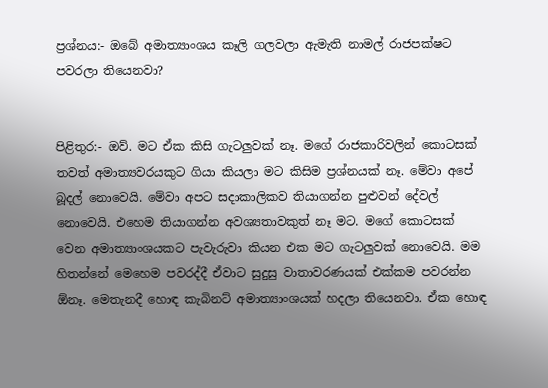ප්‍රශ්නය:- ඔබේ අමාත්‍යාංශය කෑලි ගලවලා ඇමැති නාමල් රාජපක්ෂට පවරලා තියෙනවා?


පිළිතුර:- ඔව්. මට ඒක කිසි ගැටලුවක් නෑ. මගේ රාජකාරිවලින් කොටසක් තවත් අමාත්‍යවරයකුට ගියා කියලා මට කිසිම ප්‍රශ්නයක් නෑ. මේවා අපේ බූදල් නොවෙයි. මේවා අපට සදාකාලිකව තියාගන්න පුළුවන් දේවල් නොවෙයි. එහෙම තියාගන්න අවශ්‍යතාවකුත් නෑ මට. මගේ කොටසක් වෙන අමාත්‍යාංශයකට පැවැරුවා කියන එක මට ගැටලුවක් නොවෙයි. මම හිතන්නේ මෙහෙම පවරද්දී ඒවාට සුදුසු වාතාවරණයක් එක්කම පවරන්න ඕනෑ. මෙතැනදී හොඳ කැබිනට් අමාත්‍යාංශයක් හදලා තියෙනවා. ඒක හොඳ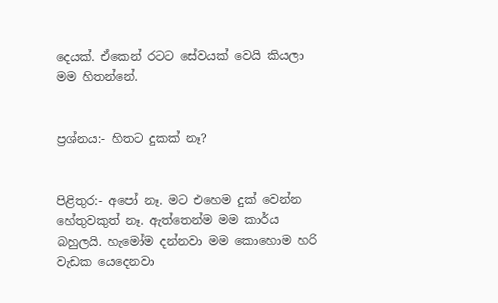දෙයක්. ඒකෙන් රටට සේවයක් වෙයි කියලා මම හිතන්නේ.


ප්‍රශ්නය:- හිතට දුකක් නෑ?


පිළිතුර:- අපෝ නෑ. මට එහෙම දුක් වෙන්න හේතුවකුත් නෑ. ඇත්තෙන්ම මම කාර්ය බහුලයි. හැමෝම දන්නවා මම කොහොම හරි වැඩක යෙදෙනවා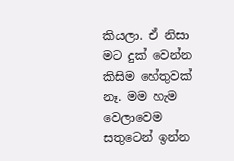කියලා. ඒ නිසා මට දුක් වෙන්න කිසිම හේතුවක් නෑ. මම හැම වෙලාවෙම සතුටෙන් ඉන්න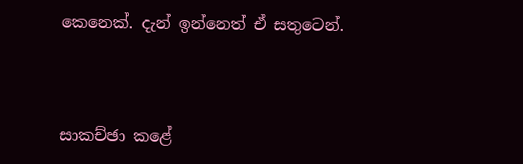කෙනෙක්. දැන් ඉන්නෙත් ඒ සතුටෙන්.



සාකච්ඡා කළේ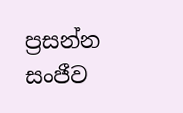ප්‍රසන්න සංජීව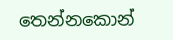තෙන්නකොන්